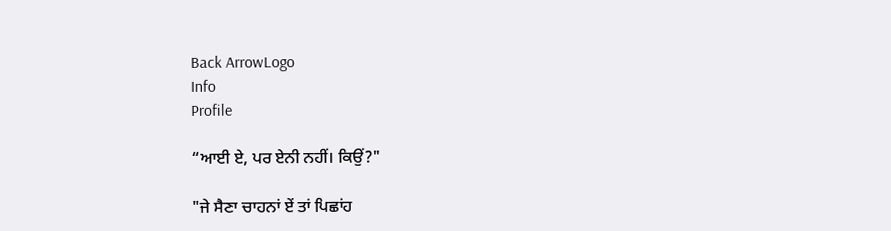Back ArrowLogo
Info
Profile

“ਆਈ ਏ, ਪਰ ਏਨੀ ਨਹੀਂ। ਕਿਉਂ?"

"ਜੇ ਸੈਣਾ ਚਾਹਨਾਂ ਏਂ ਤਾਂ ਪਿਛਾਂਹ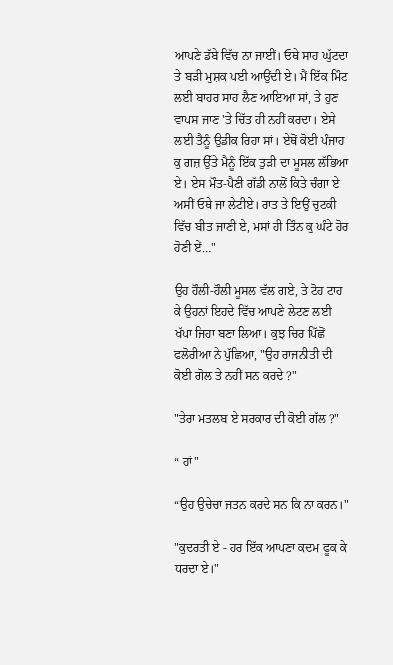ਆਪਣੇ ਡੱਬੇ ਵਿੱਚ ਨਾ ਜਾਈਂ। ਓਥੇ ਸਾਹ ਘੁੱਟਦਾ ਤੇ ਬੜੀ ਮੁਸ਼ਕ ਪਈ ਆਉਂਦੀ ਏ। ਮੈਂ ਇੱਕ ਮਿੰਟ ਲਈ ਬਾਹਰ ਸਾਹ ਲੈਣ ਆਇਆ ਸਾਂ, ਤੇ ਹੁਣ ਵਾਪਸ ਜਾਣ 'ਤੇ ਚਿੱਤ ਹੀ ਨਹੀਂ ਕਰਦਾ। ਏਸੇ ਲਈ ਤੈਨੂੰ ਉਡੀਕ ਰਿਹਾ ਸਾਂ। ਏਥੋਂ ਕੋਈ ਪੰਜਾਹ ਕੁ ਗਜ਼ ਉੱਤੇ ਮੈਨੂੰ ਇੱਕ ਤੁੜੀ ਦਾ ਮੂਸਲ ਲੱਭਿਆ ਏ। ਏਸ ਮੌਤ-ਪੈਣੀ ਗੱਡੀ ਨਾਲੋਂ ਕਿਤੇ ਚੰਗਾ ਏ ਅਸੀਂ ਓਥੇ ਜਾ ਲੇਟੀਏ। ਰਾਤ ਤੇ ਇਉਂ ਚੁਟਕੀ ਵਿੱਚ ਬੀਤ ਜਾਣੀ ਏ, ਮਸਾਂ ਹੀ ਤਿੰਨ ਕੁ ਘੰਟੇ ਹੋਰ ਹੋਣੀ ਏਂ…"

ਉਹ ਹੌਲੀ-ਹੌਲੀ ਮੂਸਲ ਵੱਲ ਗਏ, ਤੇ ਟੋਹ ਟਾਹ ਕੇ ਉਹਨਾਂ ਇਹਦੇ ਵਿੱਚ ਆਪਣੇ ਲੇਟਣ ਲਈ ਖੱਪਾ ਜਿਹਾ ਬਣਾ ਲਿਆ। ਕੁਝ ਚਿਰ ਪਿੱਛੋਂ ਫਲੋਰੀਆ ਨੇ ਪੁੱਛਿਆ, "ਉਹ ਰਾਜਨੀਤੀ ਦੀ ਕੋਈ ਗੋਲ ਤੇ ਨਹੀਂ ਸਨ ਕਰਦੇ ?"

"ਤੇਰਾ ਮਤਲਬ ਏ ਸਰਕਾਰ ਦੀ ਕੋਈ ਗੱਲ ?"

“ ਹਾਂ"

“ਉਹ ਉਚੇਚਾ ਜਤਨ ਕਰਦੇ ਸਨ ਕਿ ਨਾ ਕਰਨ।"

"ਕੁਦਰਤੀ ਏ - ਹਰ ਇੱਕ ਆਪਣਾ ਕਦਮ ਫੂਕ ਕੇ ਧਰਦਾ ਏ।"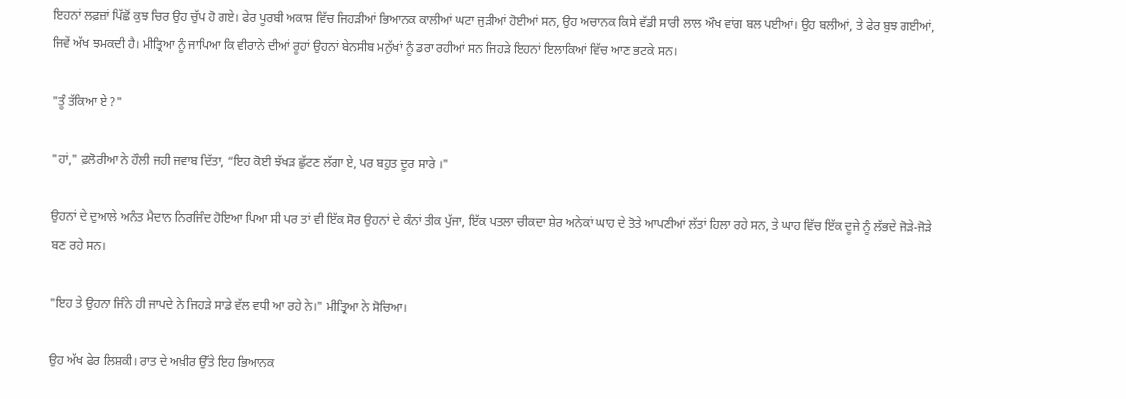ਇਹਨਾਂ ਲਫ਼ਜ਼ਾਂ ਪਿੱਛੋਂ ਕੁਝ ਚਿਰ ਉਹ ਚੁੱਪ ਹੋ ਗਏ। ਫੇਰ ਪੂਰਬੀ ਅਕਾਸ਼ ਵਿੱਚ ਜਿਹੜੀਆਂ ਭਿਆਨਕ ਕਾਲੀਆਂ ਘਟਾ ਜੁੜੀਆਂ ਹੋਈਆਂ ਸਨ, ਉਹ ਅਚਾਨਕ ਕਿਸੇ ਵੱਡੀ ਸਾਰੀ ਲਾਲ ਔਖ ਵਾਂਗ ਬਲ ਪਈਆਂ। ਉਹ ਬਲੀਆਂ, ਤੇ ਫੇਰ ਬੁਝ ਗਈਆਂ, ਜਿਵੇਂ ਅੱਖ ਝਮਕਦੀ ਹੈ। ਮੀਤ੍ਰਿਆ ਨੂੰ ਜਾਪਿਆ ਕਿ ਵੀਰਾਨੇ ਦੀਆਂ ਰੂਹਾਂ ਉਹਨਾਂ ਬੇਨਸੀਬ ਮਨੁੱਖਾਂ ਨੂੰ ਡਰਾ ਰਹੀਆਂ ਸਨ ਜਿਹੜੇ ਇਹਨਾਂ ਇਲਾਕਿਆਂ ਵਿੱਚ ਆਣ ਭਟਕੇ ਸਨ।

"ਤੂੰ ਤੱਕਿਆ ਏ ?"

"ਹਾਂ," ਫ਼ਲੋਰੀਆ ਨੇ ਹੌਲੀ ਜਹੀ ਜਵਾਬ ਦਿੱਤਾ, “ਇਹ ਕੋਈ ਝੱਖੜ ਛੁੱਟਣ ਲੱਗਾ ਏ, ਪਰ ਬਹੁਤ ਦੂਰ ਸਾਰੇ ।"

ਉਹਨਾਂ ਦੇ ਦੁਆਲੇ ਅਨੰਤ ਮੈਦਾਨ ਨਿਰਜਿੰਦ ਹੋਇਆ ਪਿਆ ਸੀ ਪਰ ਤਾਂ ਵੀ ਇੱਕ ਸੋਰ ਉਹਨਾਂ ਦੇ ਕੰਨਾਂ ਤੀਕ ਪੁੱਜਾ, ਇੱਕ ਪਤਲਾ ਚੀਕਦਾ ਸ਼ੇਰ ਅਨੇਕਾਂ ਘਾਹ ਦੇ ਤੋਤੇ ਆਪਣੀਆਂ ਲੱਤਾਂ ਹਿਲਾ ਰਹੇ ਸਨ, ਤੇ ਘਾਹ ਵਿੱਚ ਇੱਕ ਦੂਜੇ ਨੂੰ ਲੱਭਦੇ ਜੋੜੇ-ਜੋੜੇ ਬਣ ਰਹੇ ਸਨ।

"ਇਹ ਤੇ ਉਹਨਾ ਜਿੰਨੇ ਹੀ ਜਾਪਦੇ ਨੇ ਜਿਹੜੇ ਸਾਡੇ ਵੱਲ ਵਧੀ ਆ ਰਹੇ ਨੇ।" ਮੀਤ੍ਰਿਆ ਨੇ ਸੋਚਿਆ।

ਉਹ ਅੱਖ ਫੇਰ ਲਿਸ਼ਕੀ। ਰਾਤ ਦੇ ਅਖ਼ੀਰ ਉੱਤੇ ਇਹ ਭਿਆਨਕ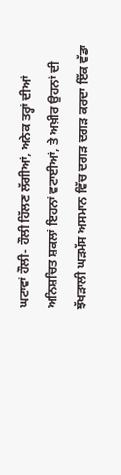ਘਟਾਵਾਂ ਹੌਲੀ- ਹੌਲੀ ਹਿੱਲਣ ਲੱਗੀਆਂ, ਅਨੇਕ ਤਰ੍ਹਾਂ ਦੀਆਂ ਅਨਿਸ਼ਚਿਤ ਸ਼ਕਲਾਂ ਇਹਨਾਂ ਵਟਾਈਆਂ, ਤੇ ਅਖ਼ੀਰ ਉਹਨਾਂ ਦੀ ਝੱਖੜਾਲੀ ਘੜਮੱਸ ਅਸਮਾਨ ਵਿੱਚ ਦਗੜ ਦਗੜ ਕਰਦਾ ਇੱਕ ਵੱਡਾ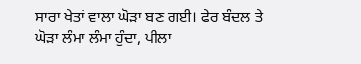ਸਾਰਾ ਖੇਤਾਂ ਵਾਲਾ ਘੋੜਾ ਬਣ ਗਈ। ਫੇਰ ਬੰਦਲ ਤੇ ਘੋੜਾ ਲੰਮਾ ਲੰਮਾ ਹੁੰਦਾ, ਪੀਲਾ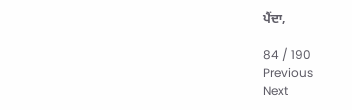ਪੈਂਦਾ,

84 / 190
Previous
Next